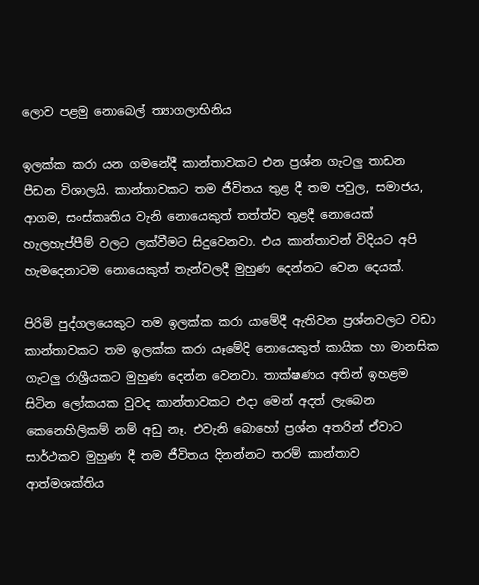ලොව පළමු නොබෙල් ත්‍යාගලාභිනිය

ඉලක්ක කරා යන ගමනේදී කාන්තාවකට එන ප්‍රශ්න ගැටලු තාඩන පීඩන විශාලයි. කාන්තාවකට තම ජීවිතය තුළ දී තම පවුල, සමාජය, ආගම, සංස්කෘතිය වැනි නොයෙකුත් තත්ත්ව තුළදී නොයෙක් හැලහැප්පීම් වලට ලක්වීමට සිදුවෙනවා. එය කාන්තාවන් විදියට අපි හැමදෙනාටම නොයෙකුත් තැන්වලදී මුහුණ දෙන්නට වෙන දෙයක්.

පිරිමි පුද්ගලයෙකුට තම ඉලක්ක කරා යාමේදී ඇතිවන ප්‍රශ්නවලට වඩා කාන්තාවකට තම ඉලක්ක කරා යෑමේදි නොයෙකුත් කායික හා මානසික ගැටලු රාශ්‍රීයකට මුහුණ දෙන්න වෙනවා. තාක්ෂණය අතින් ඉහළම සිටින ලෝකයක වුවද කාන්තාවකට එදා මෙන් අදත් ලැබෙන කෙනෙහිලිකම් නම් අඩු නෑ. එවැනි බොහෝ ප්‍රශ්න අතරින් ඒවාට සාර්ථකව මුහුණ දී තම ජීවිතය දිනන්නට තරම් කාන්තාව ආත්මශක්තිය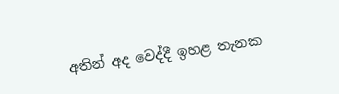අතින් අද වෙද්දී ඉහළ තැනක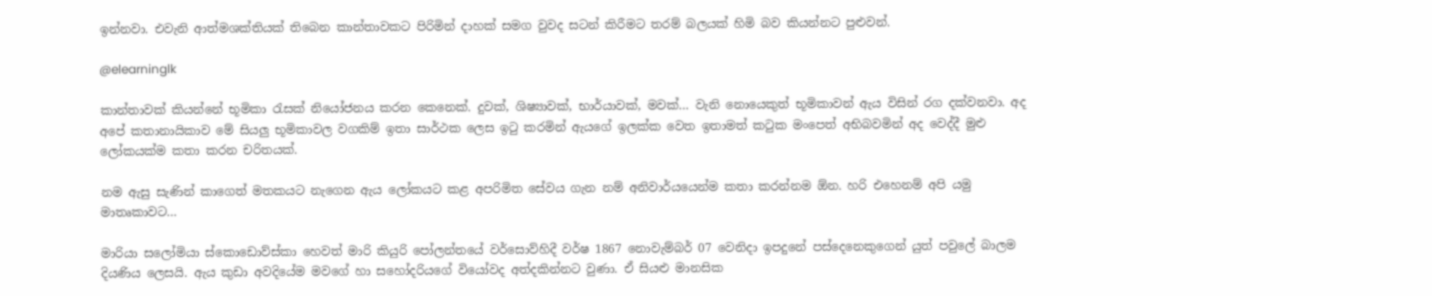ඉන්නවා. එවැනි ආත්මශක්තියක් තිබෙන කාන්තාවකට පිරිමින් දාහක් සමග වුවද සටන් කිරීමට තරම් බලයක් හිමි බව කියන්නට පුළුවන්.

@elearninglk

කාන්තාවක් කියන්නේ භූමිකා රැසක් නියෝජනය කරන කෙනෙක්. දුවක්, ශිෂ්‍යාවක්, භාර්යාවක්, මවක්… වැනි නොයෙකුත් භූමිකාවන් ඇය විසින් රග දක්වනවා. අද අපේ කතානායිකාව මේ සියලු භූමිකාවල වගකිම් ඉතා සාර්ථක ලෙස ඉටු කරමින් ඇයගේ ඉලක්ක වෙත ඉතාමත් කටුක මංපෙත් අභිබවමින් අද වෙද්දී මුළු ලෝකයක්ම කතා කරන චරිතයක්.

නම ඇසු සැණින් කාගෙත් මතකයට නැගෙන ඇය ලෝකයට කළ අපරිමිත සේවය ගැන නම් අනිවාර්යයෙන්ම කතා කරන්නම ඕන. හරි එහෙනම් අපි යමු මාතෘකාවට…

මාරියා සලෝමියා ස්කොඩොව්ස්කා හෙවත් මාරි කියුරි පෝලන්තයේ වර්සොව්හිදී වර්ෂ 1867 නොවැම්බර් 07 වෙනිදා ඉපදුනේ පස්දෙනෙකුගෙන් යුත් පවුලේ බාලම දියණිය ලෙසයි. ඇය කුඩා අවදියේම මවගේ හා සහෝදරියගේ වියෝවද අත්දකින්නට වුණා. ඒ සියළු මානසික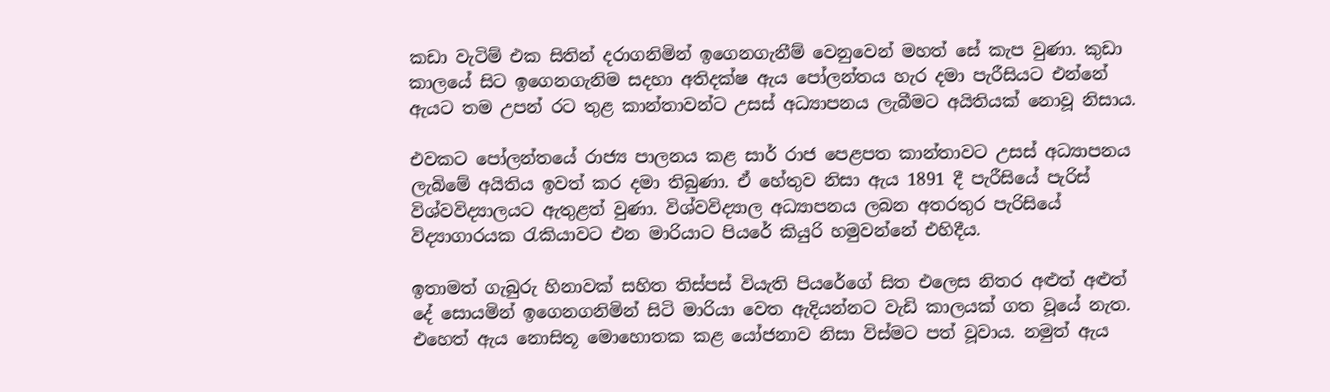කඩා වැටිම් එක සිතින් දරාගනිමින් ඉගෙනගැනීම් වෙනුවෙන් මහත් සේ කැප වුණා. කුඩා කාලයේ සිට ඉගෙනගැනිම සදහා අතිදක්ෂ ඇය පෝලන්තය හැර දමා පැරීසියට එන්නේ ඇයට තම උපන් රට තුළ කාන්තාවන්ට උසස් අධ්‍යාපනය ලැබීමට අයිතියක් නොවූ නිසාය.

එවකට පෝලන්තයේ රාජ්‍ය පාලනය කළ සාර් රාජ පෙළපත කාන්තාවට උසස් අධ්‍යාපනය ලැබිමේ අයිතිය ඉවත් කර දමා තිබුණා. ඒ හේතුව නිසා ඇය 1891 දී පැරීසියේ පැරිස් විශ්වවිද්‍යාලයට ඇතුළත් වුණා. විශ්වවිද්‍යාල අධ්‍යාපනය ලබන අතරතුර පැරිසියේ විද්‍යාගාරයක රැකියාවට එන මාරියාට පියරේ කියුරි හමුවන්නේ එහිදීය.

ඉතාමත් ගැබුරු හිනාවක් සහිත තිස්පස් වියැති පියරේගේ සිත එලෙස නිතර අළුත් අළුත් දේ සොයමින් ඉගෙනගනිමින් සිටි මාරියා වෙත ඇදියන්නට වැඩි කාලයක් ගත වූයේ නැත. එහෙත් ඇය නොසිතූ මොහොතක කළ යෝජනාව නිසා විස්මට පත් වූවාය. නමුත් ඇය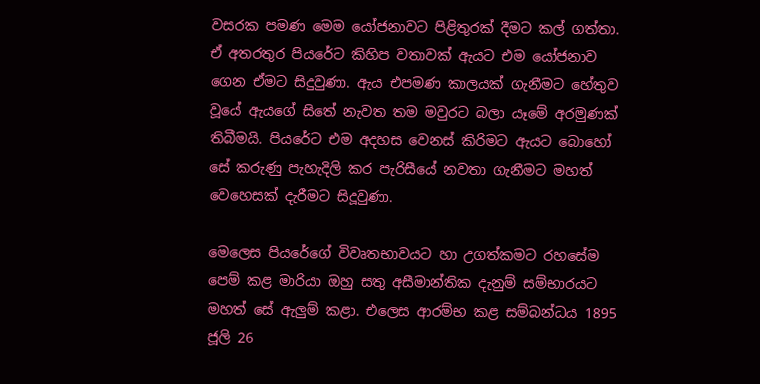වසරක පමණ මෙම යෝජනාවට පිළිතුරක් දීමට කල් ගත්තා. ඒ අතරතුර පියරේට කිහිප වතාවක් ඇයට එම යෝජනාව ගෙන ඒමට සිදුවුණා. ඇය එපමණ කාලයක් ගැනීමට හේතුව වූයේ ඇයගේ සිතේ නැවත තම මවුරට බලා යෑමේ අරමුණක් තිබීමයි. පියරේට එම අදහස වෙනස් කිරිමට ඇයට බොහෝ සේ කරුණු පැහැදිලි කර පැරිසීයේ නවතා ගැනීමට මහත් වෙහෙසක් දැරීමට සිදූවුණා.

මෙලෙස පියරේගේ විවෘතභාවයට හා උගත්කමට රහසේම පෙම් කළ මාරියා ඔහු සතු අසීමාන්තික දැනුම් සම්භාරයට මහත් සේ ඇලුම් කළා. එලෙස ආරම්භ කළ සම්බන්ධය 1895 ජූලි 26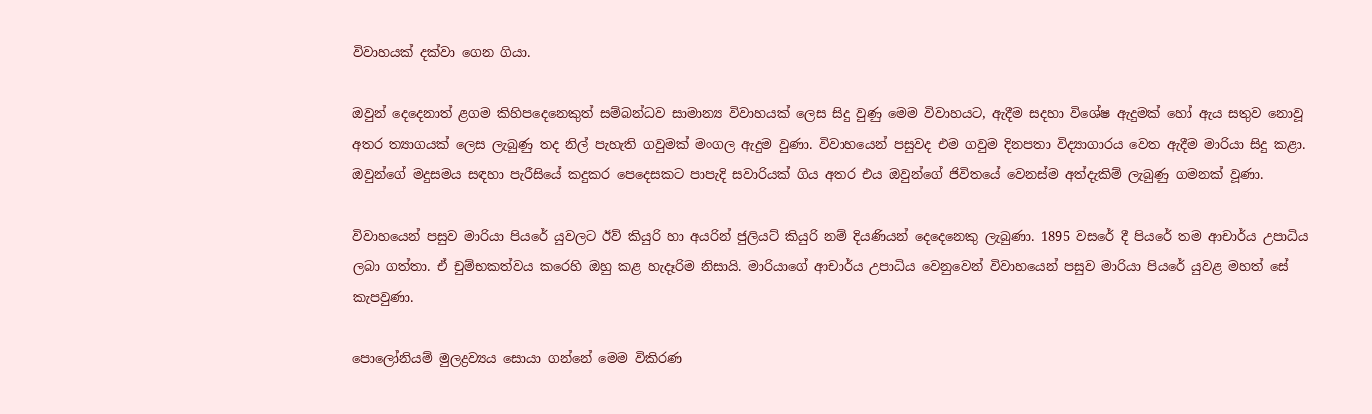විවාහයක් දක්වා ගෙන ගියා.

ඔවුන් දෙදෙනාත් ළගම කිහිපදෙනෙකුත් සම්බන්ධව සාමාන්‍ය විවාහයක් ලෙස සිදු වුණු මෙම විවාහයට, ඇදීම සදහා විශේෂ ඇදුමක් හෝ ඇය සතුව නොවූ අතර ත්‍යාගයක් ලෙස ලැබුණු තද නිල් පැහැති ගවුමක් මංගල ඇදුම වුණා. විවාහයෙන් පසුවද එම ගවුම දිනපතා විද්‍යාගාරය වෙත ඇදීම මාරියා සිදු කළා. ඔවුන්ගේ මදුසමය සඳහා පැරීසියේ කදුකර පෙදෙසකට පාපැදි සවාරියක් ගිය අතර එය ඔවුන්ගේ ජිවිතයේ වෙනස්ම අත්දැකිම් ලැබුණු ගමනක් වූණා.

විවාහයෙන් පසුව මාරියා පියරේ යුවලට ඊව් කියුරි හා අයරින් ජුලියට් කියුරි නම් දියණියන් දෙදෙනෙකු ලැබුණා. 1895 වසරේ දී පියරේ තම ආචාර්ය උපාධිය ලබා ගත්තා. ඒ චුම්භකත්වය කරෙහි ඔහු කළ හැදෑරිම නිසායි. මාරියාගේ ආචාර්ය උපාධිය වෙනුවෙන් විවාහයෙන් පසුව මාරියා පියරේ යුවළ මහත් සේ කැපවුණා.

පොලෝනියම් මුලද්‍රව්‍යය සොයා ගන්නේ මෙම විකිරණ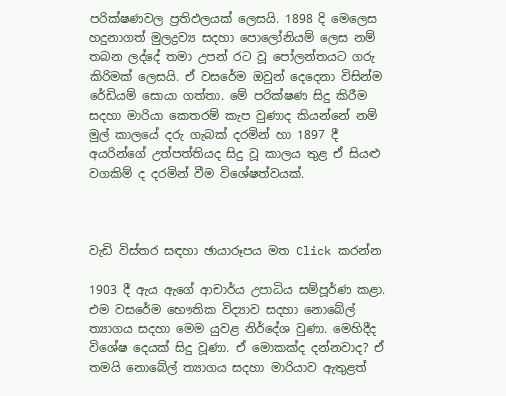පරික්ෂණවල ප්‍රතිඵලයක් ලෙසයි. 1898 දි මෙලෙස හදුනාගත් මුලද්‍රව්‍ය සදහා පොලෝනියම් ලෙස නම් තබන ලද්දේ තමා උපන් රට වූ පෝලන්තයට ගරු කිරිමක් ලෙසයි. ඒ වසරේම ඔවුන් දෙදෙනා විසින්ම රේඩියම් සොයා ගත්තා. මේ පරික්ෂණ සිදු කිරීම සදහා මාරියා කෙතරම් කැප වුණාද කියන්නේ නම් මුල් කාලයේ දරු ගැබක් දරමින් හා 1897 දී අයරින්ගේ උත්පත්තියද සිදු වූ කාලය තුළ ඒ සියළු වගකිම් ද දරමින් වීම විශේෂත්වයක්.



වැඩි විස්තර සඳහා ඡායාරූපය මත Click කරන්න

1903 දී ඇය ඇගේ ආචාර්ය උපාධිය සම්පූර්ණ කළා. එම වසරේම භෞතික විද්‍යාව සදහා නොබේල් ත්‍යාගය සදහා මෙම යුවළ නිර්දේශ වුණා. මෙහිදීද විශේෂ දෙයක් සිදු වූණා. ඒ මොකක්ද දන්නවාද? ඒ තමයි නොබේල් ත්‍යාගය සදහා මාරියාව ඇතුළත්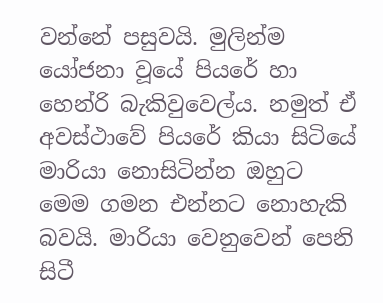වන්නේ පසුවයි. මුලින්ම යෝජනා වූයේ පියරේ හා හෙන්රි බැකිවුවෙල්ය. නමුත් ඒ අවස්ථාවේ පියරේ කියා සිටියේ මාරියා නොසිටින්න ඔහුට මෙම ගමන එන්නට නොහැකි බවයි. මාරියා වෙනුවෙන් පෙනි සිටී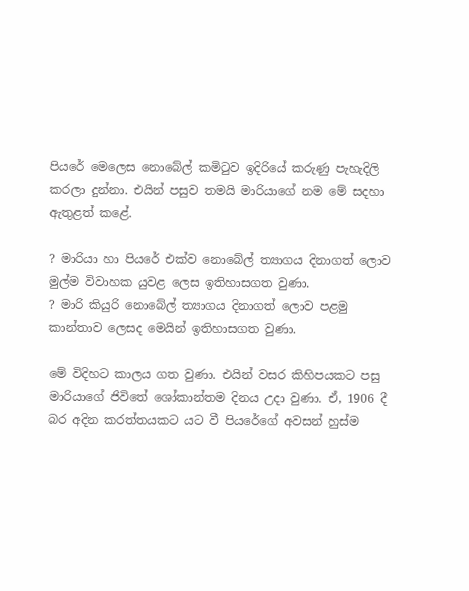පියරේ මෙලෙස නොබේල් කමිටුව ඉදිරියේ කරුණු පැහැදිලි කරලා දුන්නා. එයින් පසුව තමයි මාරියාගේ නම මේ සදහා ඇතුළත් කළේ.

? මාරියා හා පියරේ එක්ව නොබේල් ත්‍යාගය දිනාගත් ලොව මුල්ම විවාහක යුවළ ලෙස ඉතිහාසගත වුණා.
? මාරි කියුරි නොබේල් ත්‍යාගය දිනාගත් ලොව පළමු කාන්තාව ලෙසද මෙයින් ඉතිහාසගත වුණා.

මේ විදිහට කාලය ගත වුණා. එයින් වසර කිහිපයකට පසු මාරියාගේ ජිවිතේ ශෝකාන්තම දිනය උදා වුණා. ඒ, 1906 දී බර අදින කරත්තයකට යට වී පියරේගේ අවසන් හුස්ම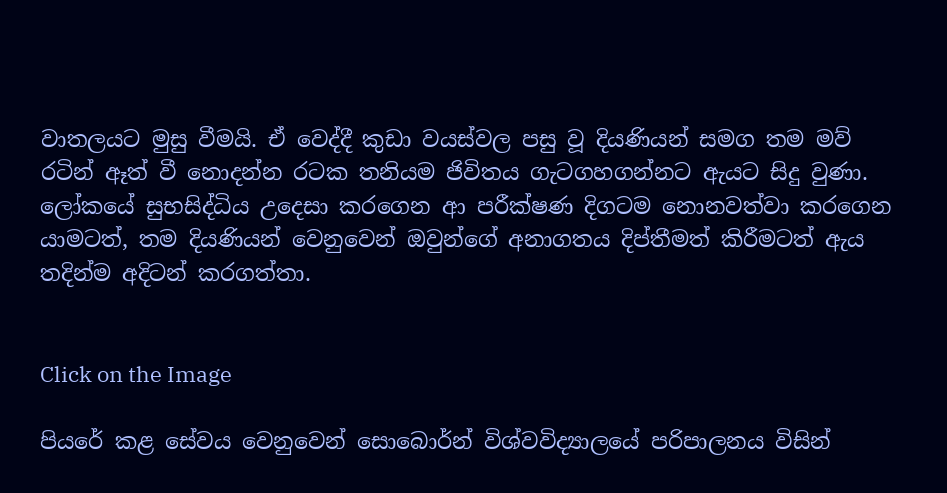වාතලයට මුසු වීමයි. ඒ වෙද්දී කුඩා වයස්වල පසු වූ දියණියන් සමග තම මව් රටින් ඈත් වී නොදන්න රටක තනියම ජිවිතය ගැටගහගන්නට ඇයට සිදු වුණා. ලෝකයේ සුභසිද්ධිය උදෙසා කරගෙන ආ පරීක්ෂණ දිගටම නොනවත්වා කරගෙන යාමටත්, තම දියණියන් වෙනුවෙන් ඔවුන්ගේ අනාගතය දිප්තීමත් කිරීමටත් ඇය තදින්ම අදිටන් කරගත්තා.


Click on the Image

පියරේ කළ සේවය වෙනුවෙන් සොබොර්න් විශ්වවිද්‍යාලයේ පරිපාලනය විසින්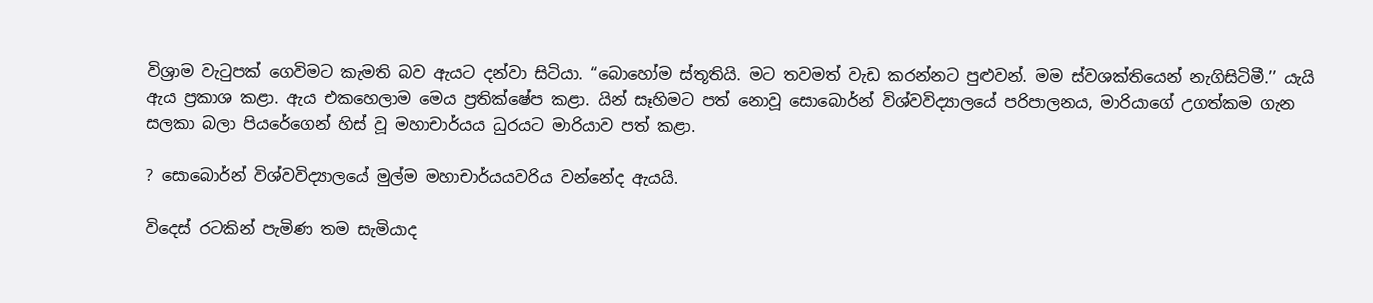විශ්‍රාම වැටුපක් ගෙවිමට කැමති බව ඇයට දන්වා සිටියා. “බොහෝම ස්තූතියි. මට තවමත් වැඩ කරන්නට පුළුවන්. මම ස්වශක්තියෙන් නැගිසිටිමී.’’ යැයි ඇය ප්‍රකාශ කළා. ඇය එකහෙලාම මෙය ප්‍රතික්ෂේප කළා. යින් සෑහිමට පත් නොවූ සොබොර්න් විශ්වවිද්‍යාලයේ පරිපාලනය, මාරියාගේ උගත්කම ගැන සලකා බලා පියරේගෙන් හිස් වූ මහාචාර්යය ධුරයට මාරියාව පත් කළා.

? සොබොර්න් විශ්වවිද්‍යාලයේ මුල්ම මහාචාර්යයවරිය වන්නේද ඇයයි.

විදෙස් රටකින් පැමිණ තම සැමියාද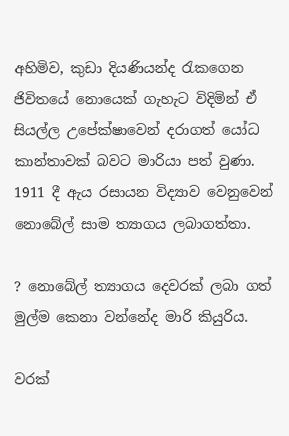අහිමිව, කුඩා දියණියන්ද රැකගෙන ජිවිතයේ නොයෙක් ගැහැට විදිමින් ඒ සියල්ල උපේක්ෂාවෙන් දරාගත් යෝධ කාන්තාවක් බවට මාරියා පත් වුණා. 1911 දී ඇය රසායන විද්‍යාව වෙනුවෙන් නොබේල් සාම ත්‍යාගය ලබාගත්තා.

? නොබේල් ත්‍යාගය දෙවරක් ලබා ගත් මුල්ම කෙනා වන්නේද මාරි කියුරිය.

වරක්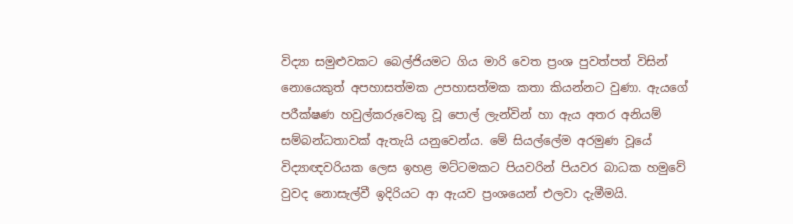විද්‍යා සමුළුවකට බෙල්ජියමට ගිය මාරි වෙත ප්‍රංශ පුවත්පත් විසින් නොයෙකුත් අපහාසත්මක උපහාසත්මක කතා කියන්නට වුණා. ඇයගේ පරීක්ෂණ හවුල්කරුවෙකු වූ පොල් ලැන්වින් හා ඇය අතර අනියම් සම්බන්ධතාවක් ඇතැයි යනුවෙන්ය. මේ සියල්ලේම අරමුණ වූයේ විද්‍යාඥවරියක ලෙස ඉහළ මට්ටමකට පියවරින් පියවර බාධක හමුවේ වුවද නොසැල්වී ඉදිරියට ආ ඇයව ප්‍රංශයෙන් එලවා දැමීමයි.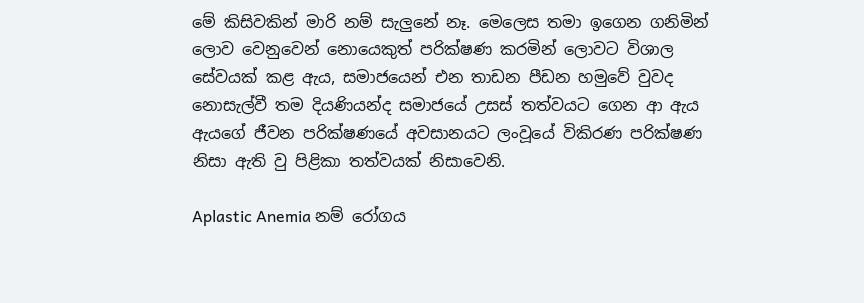මේ කිසිවකින් මාරි නම් සැලුනේ නෑ. ම‍ෙලෙස තමා ඉගෙන ගනිමින් ලොව වෙනුවෙන් නොයෙකුත් පරික්ෂණ කරමින් ලොවට විශාල සේවයක් කළ ඇය, සමාජයෙන් එන තාඩන පීඩන හමුවේ වුවද නොසැල්වී තම දියණියන්ද සමාජයේ උසස් තත්වයට ගෙන ආ ඇය ඇයගේ ජීවන පරික්ෂණයේ අවසානයට ලංවූයේ විකිරණ පරික්ෂණ නිසා ඇති වු පිළිකා තත්වයක් නිසාවෙනි.

Aplastic Anemia නම් රෝගය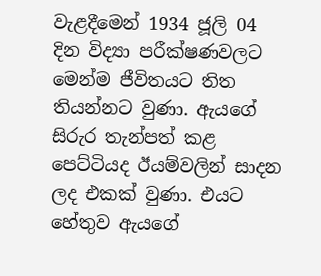වැළදීමෙන් 1934 ජූලි 04 දින විද්‍යා පරීක්ෂණවලට මෙන්ම ජීවිතයට තිත තියන්නට වුණා. ඇයගේ සිරුර තැන්පත් කළ පෙට්ටියද ඊයම්වලින් සාදන ලද එකක් වුණා. එයට හේතුව ඇයගේ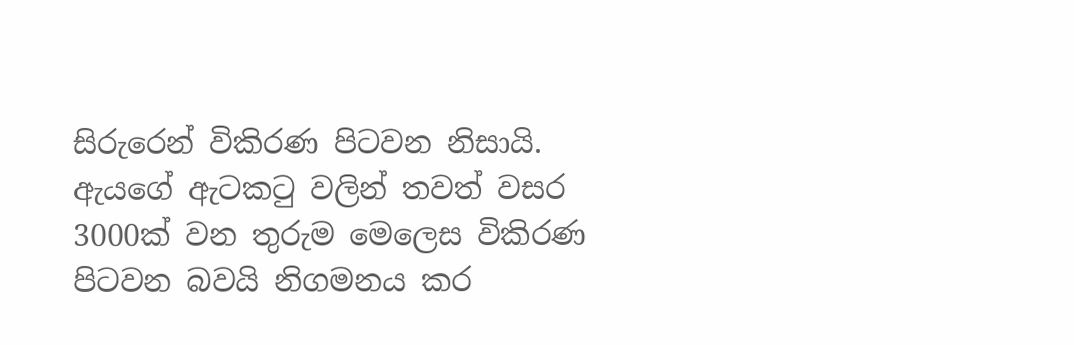සිරුරෙන් විකිරණ පිටවන නිසායි. ඇයගේ ඇටකටු වලින් තවත් වසර 3000ක් වන තුරුම මෙලෙස විකිරණ පිටවන බවයි නිගමනය කර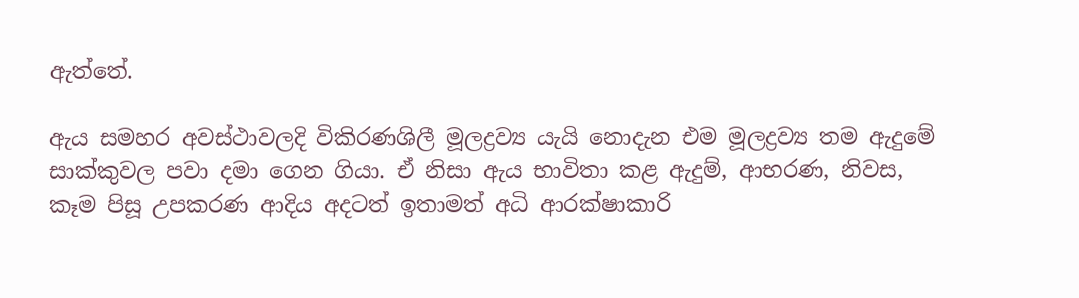ඇත්තේ.

ඇය සමහර අවස්ථාවලදි විකිරණශිලී මූලද්‍රව්‍ය යැයි නොදැන එම මූලද්‍රව්‍ය තම ඇදුමේ සාක්කුවල පවා දමා ගෙන ගියා. ඒ නිසා ඇය භාවිතා කළ ඇදුම්, ආභරණ, නිවස, කෑම පිසූ උපකරණ ආදිය අදටත් ඉතාමත් අධි ආරක්ෂාකාරි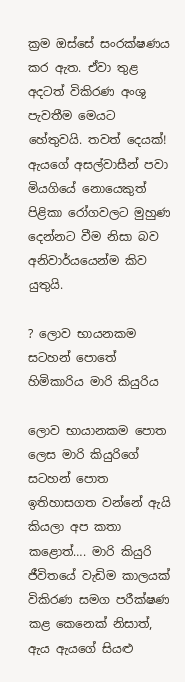ක්‍රම ඔස්සේ සංරක්ෂණය කර ඇත. ඒවා තුළ අදටත් විකිරණ අංශු පැවතීම මෙයට හේතුවයි. තවත් දෙයක්! ඇයගේ අසල්වාසීන් පවා මියගියේ නොයෙකුත් පිළිකා රෝගවලට මුහුණ දෙන්නට වීම නිසා බව අනිවාර්යයෙන්ම කිව යුතුයි.

? ලොව භායනකම සටහන් පොතේ හිමිකාරිය මාරි කියුරිය

ලොව භායානකම පොත ලෙස මාරි කියුරිගේ සටහන් පොත ඉතිහාසගත වන්නේ ඇයි කියලා අප කතා කළොත්…. මාරි කියුරි ජීවිතයේ වැඩිම කාලයක් විකිරණ සමග පරීක්ෂණ කළ කෙනෙක් නිසාත්, ඇය ඇයගේ සියළු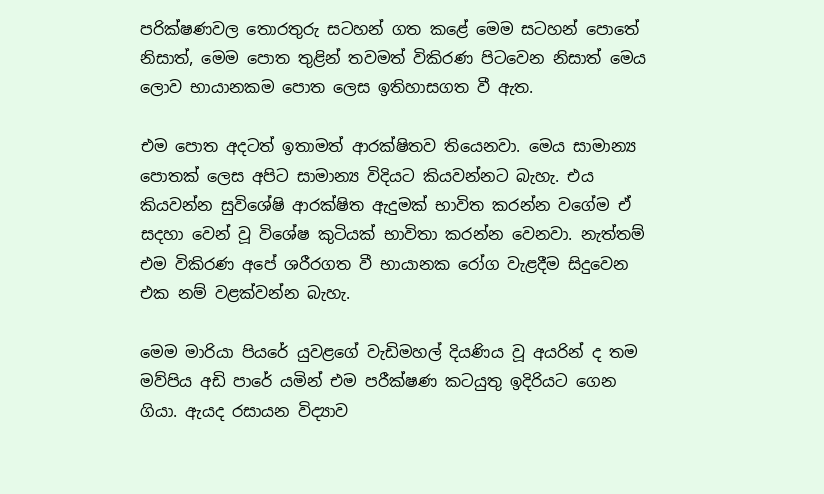පරික්ෂණවල තොරතුරු සටහන් ගත කළේ මෙම සටහන් පොතේ නිසාත්, මෙම පොත තුළින් තවමත් විකිරණ පිටවෙන නිසාත් මෙය ලොව භායානකම පොත ලෙස ඉතිහාසගත වී ඇත.

එම පොත අදටත් ඉතාමත් ආරක්ෂිතව තියෙනවා. මෙය සාමාන්‍ය පොතක් ලෙස අපිට සාමාන්‍ය විදියට කියවන්නට බැහැ. එය කියවන්න සුවිශේෂි ආරක්ෂිත ඇදුමක් භාවිත කරන්න වගේම ඒ සදහා වෙන් වූ විශේෂ කුටියක් භාවිතා කරන්න වෙනවා. නැත්තම් එම විකිරණ අපේ ශරීරගත වී භායානක රෝග වැළදීම සිදුවෙන එක නම් වළක්වන්න බැහැ.

මෙම මාරියා පියරේ යුවළගේ වැඩිමහල් දියණිය වූ අයරින් ද තම මව්පිය අඩි පාරේ යමින් එම පරීක්ෂණ කටයුතු ඉදිරියට ගෙන ගියා. ඇයද රසායන විද්‍යාව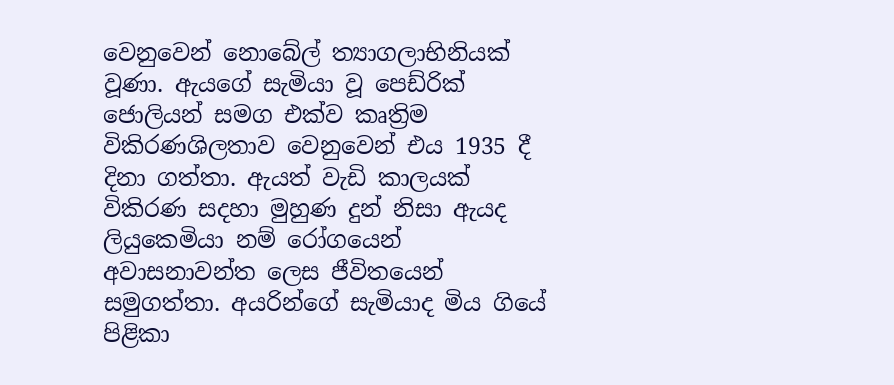වෙනුවෙන් නොබේල් ත්‍යාගලාභිනියක් වූණා. ඇයගේ සැමියා වූ ‍පෙඩ්රික් ජොලියන් සමග එක්ව කෘත්‍රිම විකිරණශිලතාව වෙනුවෙන් එය 1935 දී දිනා ගත්තා. ඇයත් වැඩි කාලයක් විකිරණ සදහා මුහුණ දුන් නිසා ඇයද ලියුකෙමියා නම් රෝගයෙන් අවාසනාවන්ත ලෙස ජීවිතයෙන් සමුගත්තා. අයරින්ගේ සැමියාද මිය ගියේ පිළිකා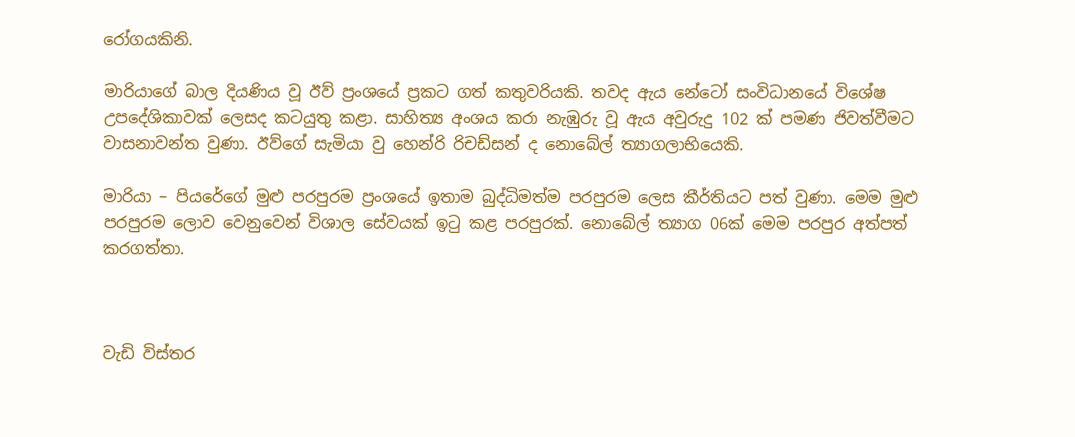රෝගයකිනි.

මාරියාගේ බාල දියණිය වූ ඊව් ප්‍රංශයේ ප්‍රකට ගත් කතුවරියකි. තවද ඇය නේටෝ සංවිධානයේ විශේෂ උපදේශිකාවක් ලෙසද කටයුතු කළා. සාහිත්‍ය අංශය කරා නැඹුරු වූ ඇය අවුරුදු 102 ක් පමණ ජිවත්වීමට වාසනාවන්ත වුණා. ඊව්ගේ සැමියා වු හෙන්රි රිචඩ්සන් ද නොබේල් ත්‍යාගලාභියෙකි.

මාරියා – පියරේගේ මුළු පරපුරම ප්‍රංශයේ ඉතාම බුද්ධිමත්ම පරපුරම ලෙස කීර්තියට පත් වුණා. මෙම මුළු පරපුරම ලොව වෙනුවෙන් විශාල සේවයක් ඉටු කළ පරපුරක්. නොබේල් ත්‍යාග 06ක් මෙම පරපුර අත්පත් කරගත්තා.



වැඩි විස්තර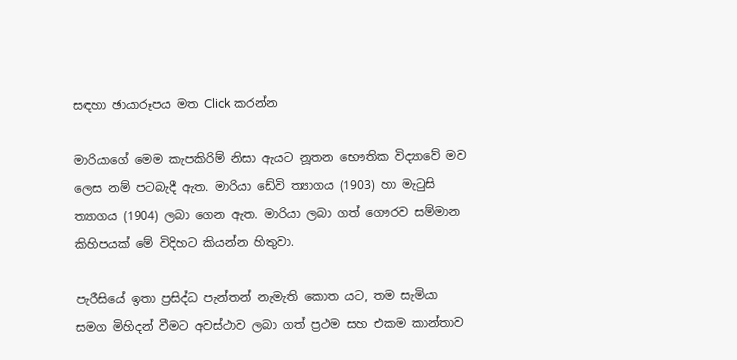සඳහා ඡායාරූපය මත Click කරන්න

මාරියාගේ මෙම කැපකිරිම් නිසා ඇයට නූතන භෞතික විද්‍යාවේ මව ලෙස නම් පටබැදී ඇත. මාරියා ඩේවි ත්‍යාගය (1903) හා මැටුසි ත්‍යාගය (1904) ලබා ගෙන ඇත. මාරියා ලබා ගත් ගෞරව සම්මාන කිහිපයක් මේ විදිහට කියන්න හිතුවා.

පැරීසියේ ඉතා ප්‍රසිද්ධ පැන්තන් නැමැති කොත යට, තම සැමියා සමග මිහිදන් වීමට අවස්ථාව ලබා ගත් ප්‍රථම සහ එකම කාන්තාව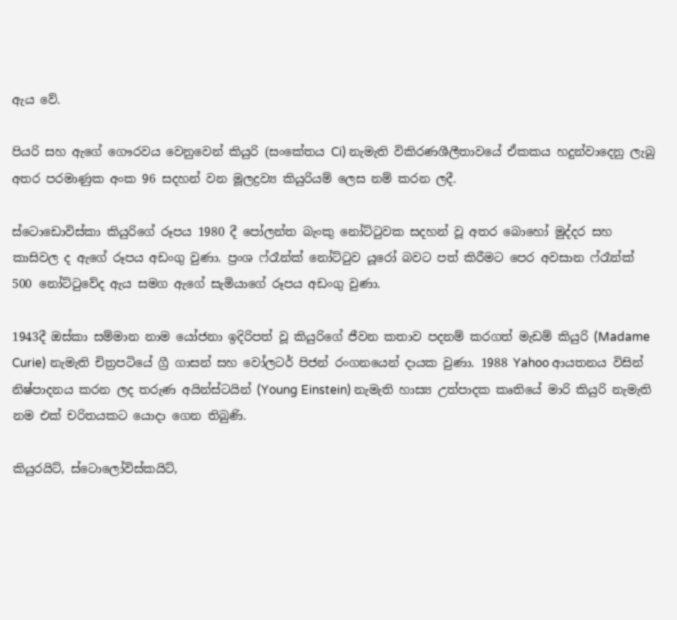ඇය වේ.

පියරි සහ ඇගේ ගෞරවය වෙනුවෙන් කියුරි (සංකේතය Ci) නැමැති විකිරණශීලීතාවයේ ඒකකය හදුන්වාදෙනු ලැබු අතර පරමාණුක අංක 96 සදහන් වන මූලද්‍රව්‍ය කියුරියම් ලෙස නම් කරන ලදී.

ස්ටොඩොවිස්කා කියුරිගේ රූපය 1980 දී පෝලන්ත බැංකු නෝට්ටුවක සදහන් වූ අතර බොහෝ මුද්දර සහ කාසිවල ද ඇගේ රූපය අඩංගු වුණා. ප්‍රංශ ෆ්රෑන්ක් නෝට්ටුව යූරෝ බවට පත් කිරීමට පෙර අවසාන ෆ්රෑන්ක් 500 නෝට්ටුවේද ඇය සමග ඇගේ සැමියාගේ රූපය අඩංගු වුණා.

1943දී ඔස්කා සම්මාන නාම යෝජනා ඉදිරිපත් වූ කියුරිගේ ජීවන කතාව පදනම් කරගත් මැඩම් කියුරි (Madame Curie) නැමැති චිත්‍රපටියේ ග්‍රී ගාසන් සහ වෝලටර් පිජන් රංගනයෙන් දායක වුණා. 1988 Yahoo ආයතනය විසින් නිෂ්පාදනය කරන ලද තරුණ අයින්ස්ටයින් (Young Einstein) නැමැති හාස්‍ය උත්පාදක කෘතියේ මාරි කියුරි නැමැති නම එක් චරිතයකට යොදා ගෙන තිබුණි.

කියුරයිට්, ස්ටොලෝවිස්කයිට්,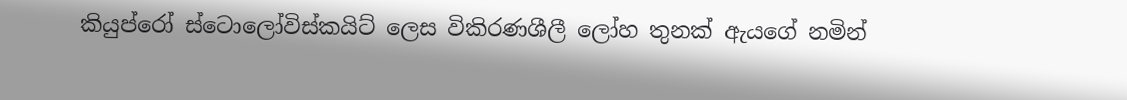කියුප්රෝ ස්ටොලෝවිස්කයිට් ලෙස විකිරණශීලී ලෝහ තුනක් ඇයගේ නමින්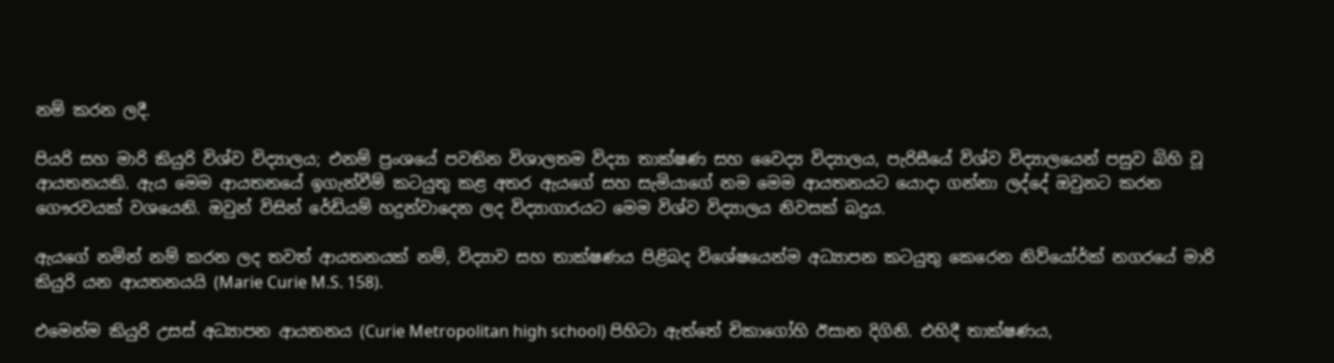නම් කරන ලදී.

පියරි සහ මාරි කියුරි විශ්ව විද්‍යාලය; එනම් ප්‍රංශයේ පවතින විශාලතම විද්‍යා තාක්ෂණ සහ වෛද්‍ය විද්‍යාලය, පැරිසීයේ විශ්ව විද්‍යාලයෙන් පසුව බිහි වූ ආයතනයකි. ඇය මෙම ආයතනයේ ඉගැන්වීම් කටයුතු කළ අතර ඇයගේ සහ සැමියාගේ නම මෙම ආයතනයට යොදා ගන්නා ලද්දේ ඔවුනට කරන ගෞරවයක් වශයෙනි. ඔවුන් විසින් රේඩියම් හදුන්වාදෙන ලද විද්‍යාගාරයට මෙම විශ්ව විද්‍යාලය නිවසක් බදුය.

ඇයගේ නමින් නම් කරන ලද තවත් ආයතනයක් නම්, විද්‍යාව සහ තාක්ෂණය පිළිබද විශේෂයෙන්ම අධ්‍යාපන කටයුතු කෙරෙන නිව්යෝර්ක් නගරයේ මාරි කියුරි යන ආයතනයයි (Marie Curie M.S. 158).

එමෙන්ම කියුරි උසස් අධ්‍යාපන ආයතනය (Curie Metropolitan high school) පිහිටා ඇත්තේ චිකාගෝහි ඊසාන දිගිනි. එහිදී තාක්ෂණය,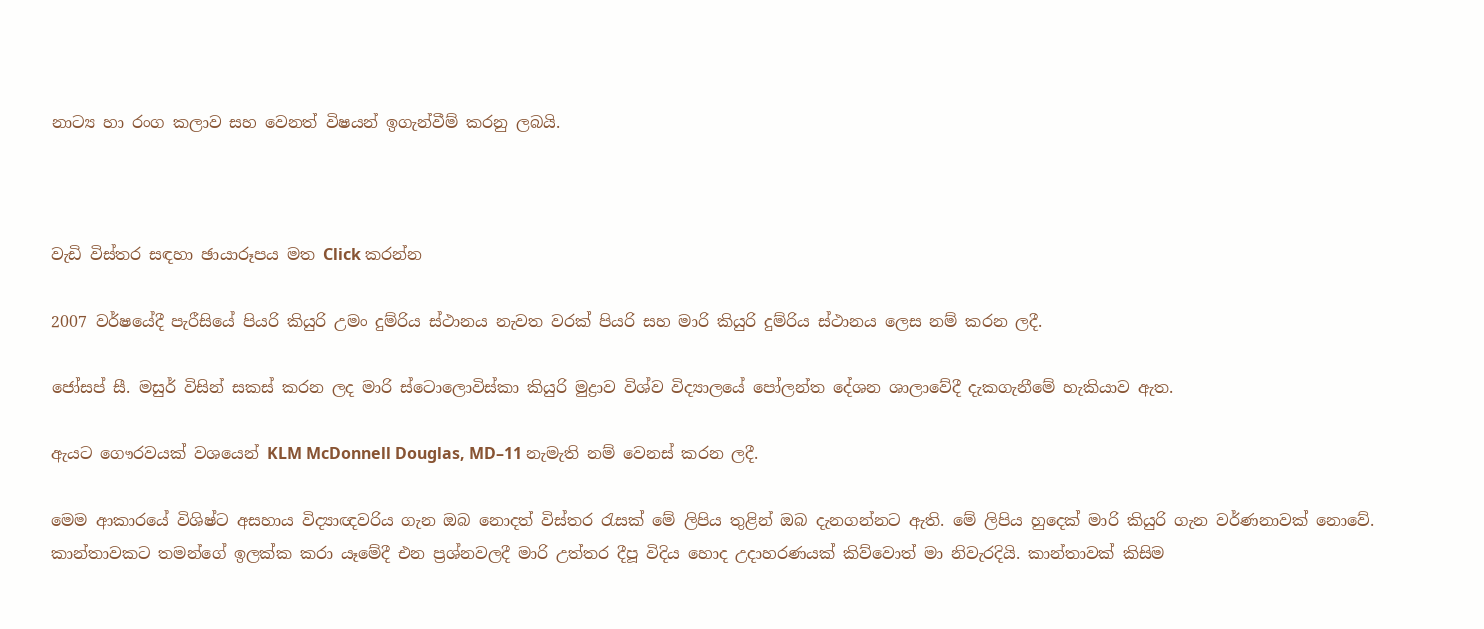නාට්‍ය හා රංග කලාව සහ වෙනත් විෂයන් ඉගැන්වීම් කරනු ලබයි.



වැඩි විස්තර සඳහා ඡායාරූපය මත Click කරන්න

2007 වර්ෂයේදී පැරීසියේ පියරි කියුරි උමං දුම්රිය ස්ථානය නැවත වරක් පියරි සහ මාරි කියුරි දුම්රිය ස්ථානය ලෙස නම් කරන ලදී.

ජෝසප් සී. මසුර් විසින් සකස් කරන ලද මාරි ස්ටොලොවිස්කා කියුරි මුද්‍රාව විශ්ව විද්‍යාලයේ පෝලන්ත දේශන ශාලාවේදී දැකගැනීමේ හැකියාව ඇත.

ඇයට ගෞරවයක් වශයෙන් KLM McDonnell Douglas, MD–11 නැමැති නම් වෙනස් කරන ලදී.

මෙම ආකාරයේ විශිෂ්ට අසහාය විද්‍යාඥවරිය ගැන ඔබ නොදත් විස්තර රැසක් මේ ලිපිය තුළින් ඔබ දැනගන්නට ඇති. මේ ලිපිය හුදෙක් මාරි කියුරි ගැන වර්ණනාවක් නොවේ. කාන්තාවකට තමන්ගේ ඉලක්ක කරා යෑමේදී එන ප්‍රශ්නවලදී මාරි උත්තර දීපූ විදිය හොද උදාහරණයක් කිව්වොත් මා නිවැරදියි. කාන්තාවක් කිසිම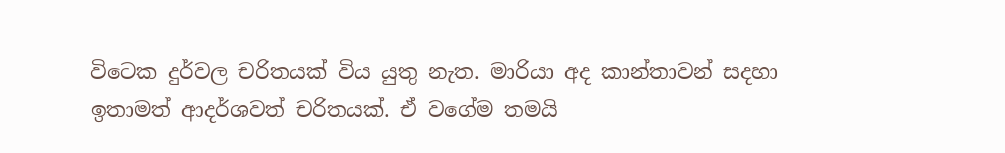විටෙක දුර්වල චරිතයක් විය යුතු නැත. මාරියා අද කාන්තාවන් සදහා ඉතාමත් ආදර්ශවත් චරිතයක්. ඒ වගේම තමයි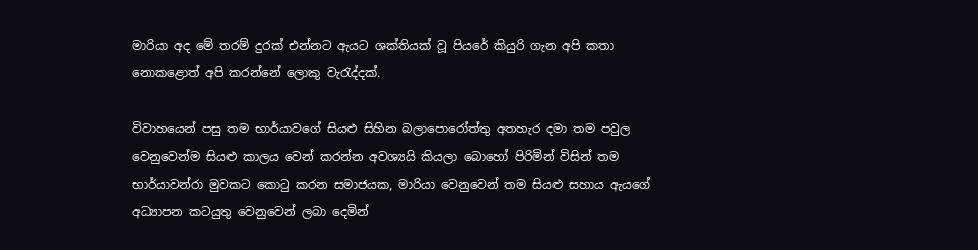මාරියා අද මේ තරම් දුරක් එන්නට ඇයට ශක්තියක් වූ පියරේ කියුරි ගැන අපි කතා නොකළොත් අපි කරන්නේ ලොකු වැරැද්දක්.

විවාහයෙන් පසු තම භාර්යාවගේ සියළු සිහින බලාපොරෝත්තු අතහැර දමා තම පවුල වෙනුවෙන්ම සියළු කාලය වෙන් කරන්න අවශ්‍යයි කියලා බොහෝ පිරිමින් විසින් තම භාර්යාවන්රා මුවකට කොටු කරන සමාජයක, මාරියා වෙනුවෙන් තම සියළු සහාය ඇයගේ අධ්‍යාපන කටයුතු වෙනුවෙන් ලබා දෙමින්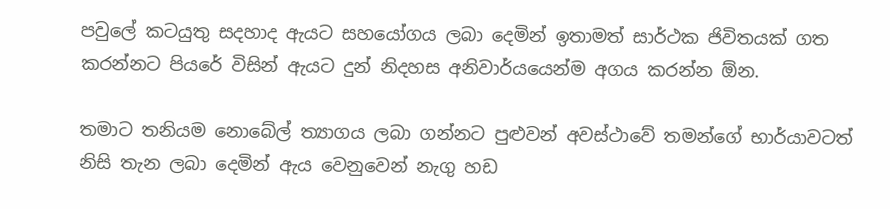පවුලේ කටයුතු සදහාද ඇයට සහයෝගය ලබා දෙමින් ඉතාමත් සාර්ථක ජිවිතයක් ගත කරන්නට පියරේ විසින් ඇයට දුන් නිදහස අනිවාර්යයෙන්ම අගය කරන්න ඕන.

තමාට තනියම නොබේල් ත්‍යාගය ලබා ගන්නට පුළුවන් අවස්ථාවේ තමන්ගේ භාර්යාවටත් නිසි තැන ලබා දෙමින් ඇය වෙනුවෙන් නැගු හඩ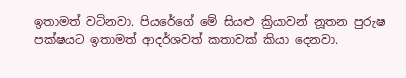ඉතාමත් වටිනවා. පියරේගේ මේ සියළු ක්‍රියාවන් නූතන පුරුෂ පක්ෂයට ඉතාමත් ආදර්ශවත් කතාවක් කියා දෙනවා.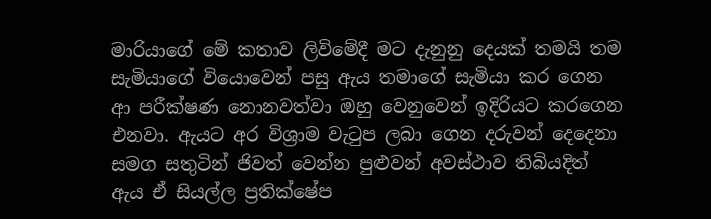මාරියාගේ මේ කතාව ලිවිමේදී මට දැනුනු දෙයක් තමයි තම සැමියාගේ වියොවෙන් පසු ඇය තමාගේ සැමියා කර ගෙන ආ පරීක්ෂණ නොනවත්වා ඔහු වෙනුවෙන් ඉදිරියට කරගෙන එනවා. ඇයට අර විශ්‍රාම වැටුප ලබා ගෙන දරුවන් දෙදෙනා සමග සතුටින් ජිවත් වෙන්න පුළුවන් අවස්ථාව තිබියදිත් ඇය ඒ සියල්ල ප්‍රතික්ෂේප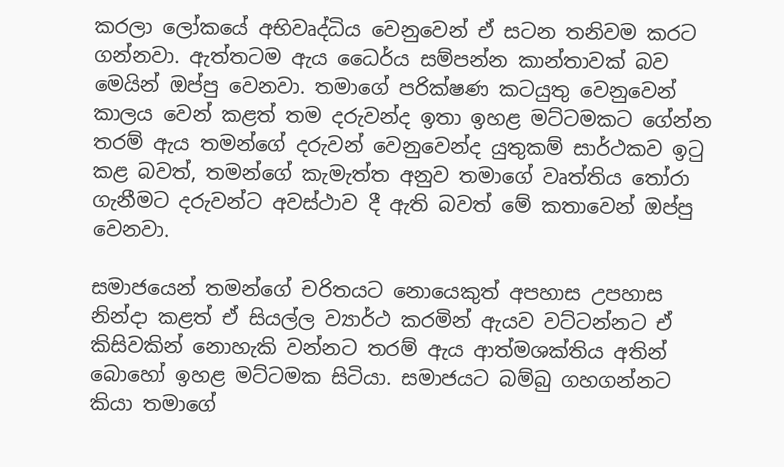කරලා ලෝකයේ අභිවෘද්ධිය වෙනුවෙන් ඒ සටන තනිවම කරට ගන්නවා. ඇත්තටම ඇය ධෛර්ය සම්පන්න කාන්තාවක් බව මෙයින් ඔප්පු වෙනවා. තමාගේ පරික්ෂණ කටයුතු වෙනුවෙන් කාලය වෙන් කළත් තම දරුවන්ද ඉතා ඉහළ මට්ටමකට ගේන්න තරම් ඇය තමන්ගේ දරුවන් වෙනුවෙන්ද යුතුකම් සාර්ථකව ඉටු කළ බවත්, තමන්ගේ කැමැත්ත අනුව තමාගේ වෘත්තිය තෝරා ගැනීමට දරුවන්ට අවස්ථාව දී ඇති බවත් මේ කතාවෙන් ඔප්පු වෙනවා.

සමාජයෙන් තමන්ගේ චරිතයට නොයෙකුත් අපහාස උපහාස නින්දා කළත් ඒ සියල්ල ව්‍යාර්ථ කරමින් ඇයව වට්ටන්නට ඒ කිසිවකින් නොහැකි වන්නට තරම් ඇය ආත්මශක්තිය අතින් බොහෝ ඉහළ මට්ටමක සිටියා. සමාජයට බම්බු ගහගන්නට කියා තමාගේ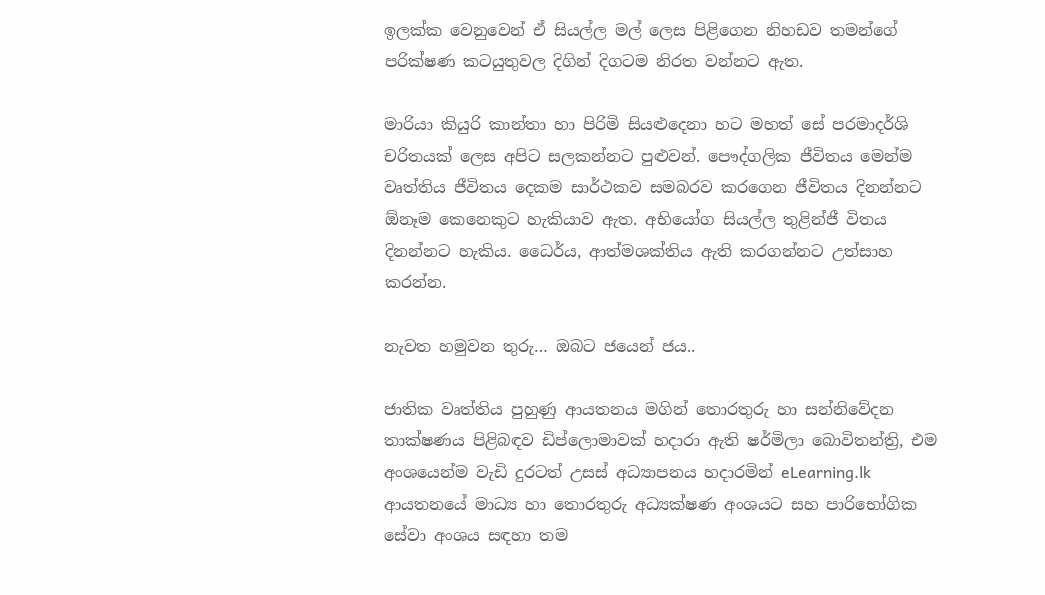ඉලක්ක වෙනුවෙන් ඒ සියල්ල මල් ලෙස පිළිගෙන නිහඩව තමන්ගේ පරික්ෂණ කටයුතුවල දිගින් දිගටම නිරත වන්නට ඇත.

මාරියා කියුරි කාන්තා හා පිරිමි සියළුදෙනා හට මහත් සේ පරමාදර්ශි චරිතයක් ලෙස අපිට සලකන්නට පුළුවන්. පෞද්ගලික ජීවිතය මෙන්ම වෘත්තිය ජීවිතය දෙකම සාර්ථකව සමබරව කරගෙන ජීවිතය දිනන්නට ඕනෑම කෙනෙකුට හැකියාව ඇත. අභියෝග සියල්ල තුළින්ජී විතය දිනන්නට හැකිය. ධෛර්ය, ආත්මශක්තිය ඇති කරගන්නට උත්සාහ කරන්න.

නැවත හමුවන තුරු… ඔබට ජයෙන් ජය..

ජාතික වෘත්තිය පුහුණු ආයතනය මගින් තොරතුරු හා සන්නිවේදන තාක්ෂණය පිළිබඳව ඩිප්ලොමාවක් හදාරා ඇති ෂර්මිලා බොවිතන්ත්‍රි, එම අංශයෙන්ම වැඩි දුරටත් උසස් අධ්‍යාපනය හදාරමින් eLearning.lk ආයතනයේ මාධ්‍ය හා තොරතුරු අධ්‍යක්ෂණ අංශයට සහ පාරිභෝගික සේවා අංශය සඳහා තම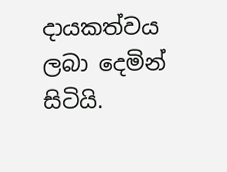දායකත්වය ලබා දෙමින් සිටියි.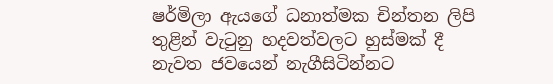ෂර්මිලා ඇයගේ ධනාත්මක චින්තන ලිපි තුළින් වැටුනු හදවත්වලට හුස්මක් දී නැවත ජවයෙන් නැගීසිටින්නට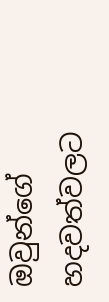ඔවුන්ගේ හදවත්වලට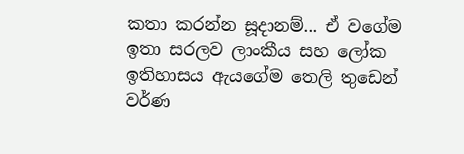කතා කරන්න සූදානම්... ඒ වගේම ඉතා සරලව ලාංකීය සහ ලෝක ඉතිහාසය ඇයගේම තෙලි තුඩෙන් වර්ණ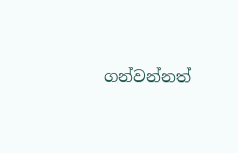ගන්වන්නත්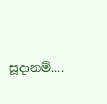සූදානම්....